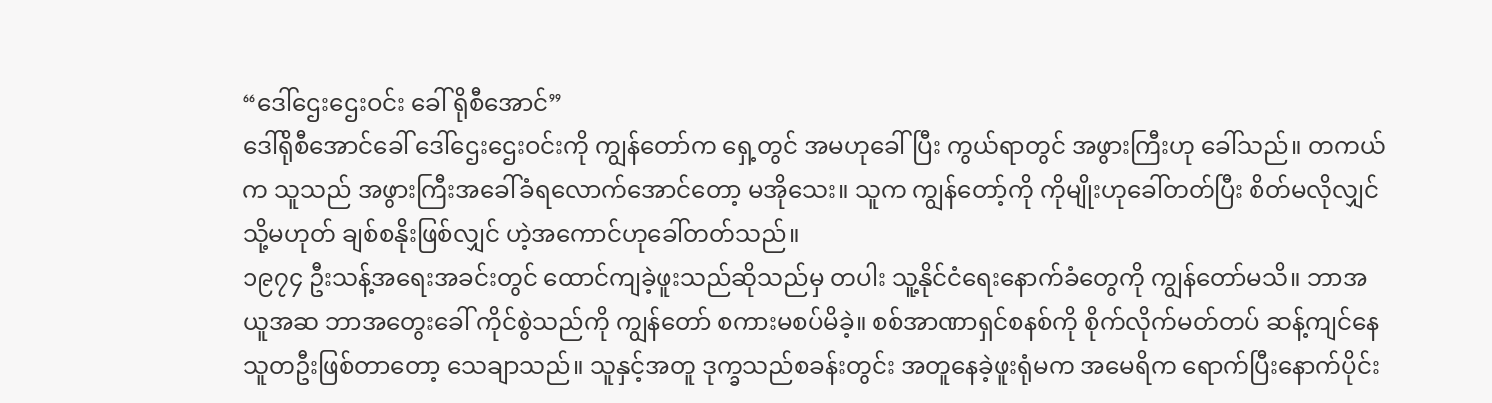“ဒေါ်ဌေးဌေးဝင်း ခေါ် ရိုစီအောင်”
ဒေါ်ရိုစီအောင်ခေါ် ဒေါ်ဌေးဌေးဝင်းကို ကျွန်တော်က ရှေ့တွင် အမဟုခေါ်ပြီး ကွယ်ရာတွင် အဖွားကြီးဟု ခေါ်သည်။ တကယ်က သူသည် အဖွားကြီးအခေါ်ခံရလောက်အောင်တော့ မအိုသေး။ သူက ကျွန်တော့်ကို ကိုမျိုးဟုခေါ်တတ်ပြီး စိတ်မလိုလျှင် သို့မဟုတ် ချစ်စနိုးဖြစ်လျှင် ဟဲ့အကောင်ဟုခေါ်တတ်သည်။
၁၉၇၄ ဦးသန့်အရေးအခင်းတွင် ထောင်ကျခဲ့ဖူးသည်ဆိုသည်မှ တပါး သူ့နိုင်ငံရေးနောက်ခံတွေကို ကျွန်တော်မသိ။ ဘာအယူအဆ ဘာအတွေးခေါ် ကိုင်စွဲသည်ကို ကျွန်တော် စကားမစပ်မိခဲ့။ စစ်အာဏာရှင်စနစ်ကို စိုက်လိုက်မတ်တပ် ဆန့်ကျင်နေသူတဦးဖြစ်တာတော့ သေချာသည်။ သူနှင့်အတူ ဒုက္ခသည်စခန်းတွင်း အတူနေခဲ့ဖူးရုံမက အမေရိက ရောက်ပြီးနောက်ပိုင်း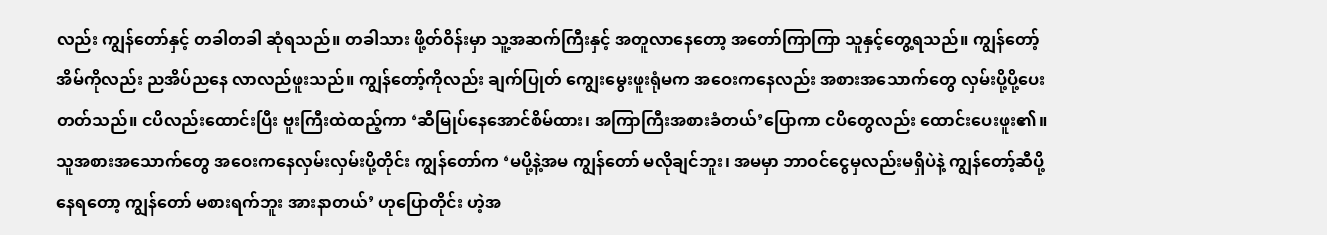လည်း ကျွန်တော်နှင့် တခါတခါ ဆုံရသည်။ တခါသား ဖို့တ်ဝိန်းမှာ သူ့အဆက်ကြီးနှင့် အတူလာနေတော့ အတော်ကြာကြာ သူနှင့်တွေ့ရသည်။ ကျွန်တော့်အိမ်ကိုလည်း ညအိပ်ညနေ လာလည်ဖူးသည်။ ကျွန်တော့်ကိုလည်း ချက်ပြုတ် ကျွေးမွေးဖူးရုံမက အဝေးကနေလည်း အစားအသောက်တွေ လှမ်းပို့ပို့ပေးတတ်သည်။ ငပိလည်းထောင်းပြီး ဗူးကြီးထဲထည့်ကာ ‘ဆီမြုပ်နေအောင်စိမ်ထား၊ အကြာကြီးအစားခံတယ်’ပြောကာ ငပိတွေလည်း ထောင်းပေးဖူး၏။ သူအစားအသောက်တွေ အဝေးကနေလှမ်းလှမ်းပို့တိုင်း ကျွန်တော်က ‘မပို့နဲ့အမ ကျွန်တော် မလိုချင်ဘူး၊ အမမှာ ဘာဝင်ငွေမှလည်းမရှိပဲနဲ့ ကျွန်တော့်ဆီပို့နေရတော့ ကျွန်တော် မစားရက်ဘူး အားနာတယ်’ ဟုပြောတိုင်း ဟဲ့အ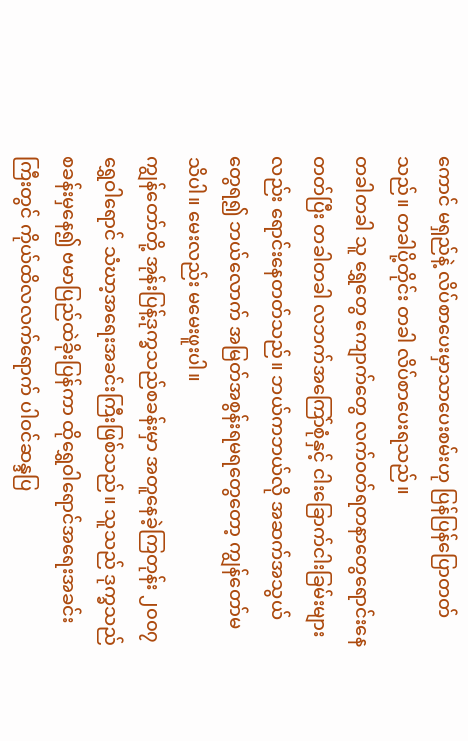ကောင် မရှည်နဲ့ လိပ်စာပေးမှာသာပေးစမ်းဟု ပြန်ပြန်ပြောတတ်သည်။ တခါပို့တိုင်း တခါ လိပ်စာပေးရသည်။
တခါတခါ သူ ရွှေတွေ ကျောက်တွေ လက်ဝတ်ရတနာတွေရောင်းနေတတ်ပြီး တခါတခါ လဘက်အကြော်စုံနှင့် ငါးခြောက်ငါးခြမ်းများလည်း ရောင်းနေတတ်သည်။ ဘယ်ကဘယ်လို အဆက်အသွယ်တွေရ၍ ဘယ်လောက် အမြတ်အစွန်းရမရတွေတော့ ကျွန်တော်မသိပါ။ မေးလည်း မမေးဖူးပါ။
ကျွန်တော်တို့ အုန်းပြန့်ဒုက္ခသည်စခန်းမှာ အတူနေခဲ့ကြတုန်း ၂၀၀၇ ရွှေဝါရောင် သံဃာ့အရေးအခင်းကြီးဖြစ်သည်။ သူသည် ဒုက္ခသည်စခန်းမှနေ၍ ဗမာပြည်ထဲခိုးပြန်ကာ ထိုရွှေဝါရောင်အရေးအခင်းကြီးတွင် ကိုယ်ထိလလက်ရောက် ပါဝင်ဆန္ဒပြ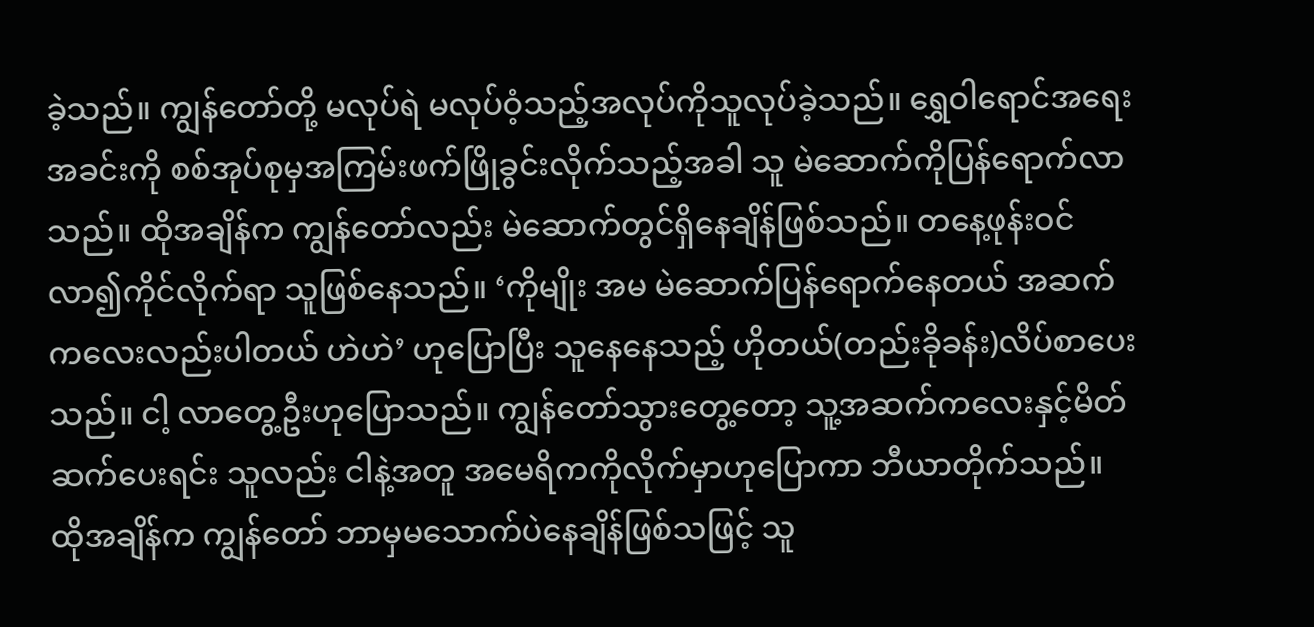ခဲ့သည်။ ကျွန်တော်တို့ မလုပ်ရဲ မလုပ်ဝံ့သည့်အလုပ်ကိုသူလုပ်ခဲ့သည်။ ရွှေဝါရောင်အရေးအခင်းကို စစ်အုပ်စုမှအကြမ်းဖက်ဖြိုခွင်းလိုက်သည့်အခါ သူ မဲဆောက်ကိုပြန်ရောက်လာသည်။ ထိုအချိန်က ကျွန်တော်လည်း မဲဆောက်တွင်ရှိနေချိန်ဖြစ်သည်။ တနေ့ဖုန်းဝင်လာ၍ကိုင်လိုက်ရာ သူဖြစ်နေသည်။ ‘ကိုမျိုး အမ မဲဆောက်ပြန်ရောက်နေတယ် အဆက်ကလေးလည်းပါတယ် ဟဲဟဲ’ ဟုပြောပြီး သူနေနေသည့် ဟိုတယ်(တည်းခိုခန်း)လိပ်စာပေးသည်။ ငါ့ လာတွေ့ဦးဟုပြောသည်။ ကျွန်တော်သွားတွေ့တော့ သူ့အဆက်ကလေးနှင့်မိတ်ဆက်ပေးရင်း သူလည်း ငါနဲ့အတူ အမေရိကကိုလိုက်မှာဟုပြောကာ ဘီယာတိုက်သည်။ ထိုအချိန်က ကျွန်တော် ဘာမှမသောက်ပဲနေချိန်ဖြစ်သဖြင့် သူ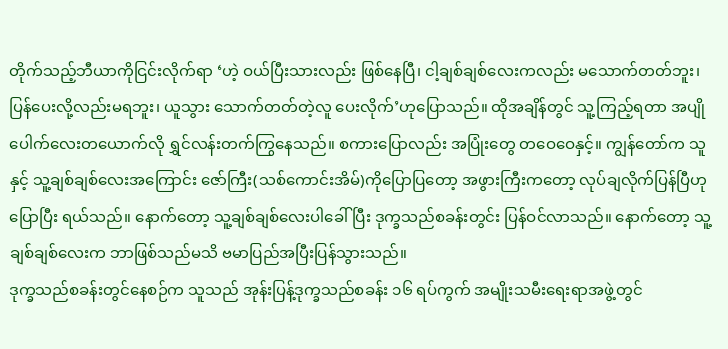တိုက်သည့်ဘီယာကိုငြင်းလိုက်ရာ ‘ဟဲ့ ဝယ်ပြီးသားလည်း ဖြစ်နေပြီ၊ ငါ့ချစ်ချစ်လေးကလည်း မသောက်တတ်ဘူး၊ ပြန်ပေးလို့လည်းမရဘူး၊ ယူသွား သောက်တတ်တဲ့လူ ပေးလိုက်’ဟုပြောသည်။ ထိုအချိန်တွင် သူ့ကြည့်ရတာ အပျိုပေါက်လေးတယောက်လို ရွှင်လန်းတက်ကြွနေသည်။ စကားပြောလည်း အပြုံးတွေ တဝေဝေနှင့်။ ကျွန်တော်က သူနှင့် သူ့ချစ်ချစ်လေးအကြောင်း ဇော်ကြီး(သစ်ကောင်းအိမ်)ကိုပြောပြတော့ အဖွားကြီးကတော့ လုပ်ချလိုက်ပြန်ပြီဟု ပြောပြီး ရယ်သည်။ နောက်တော့ သူ့ချစ်ချစ်လေးပါခေါ်ပြီး ဒုက္ခသည်စခန်းတွင်း ပြန်ဝင်လာသည်။ နောက်တော့ သူ့ချစ်ချစ်လေးက ဘာဖြစ်သည်မသိ ဗမာပြည်အပြီးပြန်သွားသည်။
ဒုက္ခသည်စခန်းတွင်နေစဉ်က သူသည် အုန်းပြန့်ဒုက္ခသည်စခန်း ၁၆ ရပ်ကွက် အမျိုးသမီးရေးရာအဖွဲ့တွင်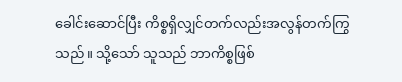ခေါင်းဆောင်ပြီး ကိစ္စရှိလျှင်တက်လည်းအလွန်တက်ကြွသည်။ သို့သော် သူသည် ဘာကိစ္စဖြစ်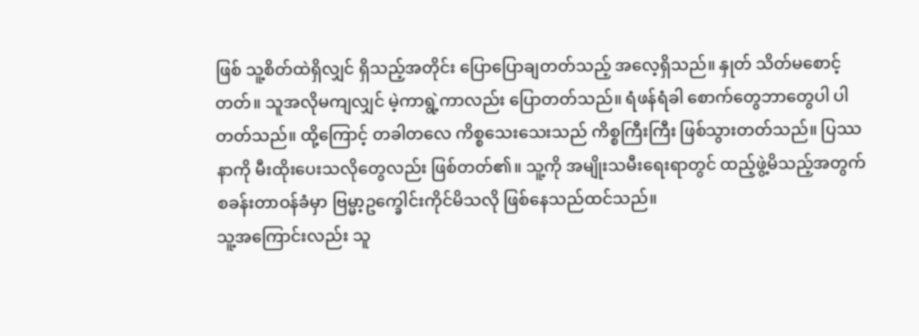ဖြစ် သူ့စိတ်ထဲရှိလျှင် ရှိသည့်အတိုင်း ပြောပြောချတတ်သည့် အလေ့ရှိသည်။ နှုတ် သိတ်မစောင့်တတ်။ သူအလိုမကျလျှင် မဲ့ကာရွဲ့ကာလည်း ပြောတတ်သည်။ ရံဖန်ရံခါ စောက်တွေဘာတွေပါ ပါတတ်သည်။ ထို့ကြောင့် တခါတလေ ကိစ္စသေးသေးသည် ကိစ္စကြီးကြီး ဖြစ်သွားတတ်သည်။ ပြဿနာကို မီးထိုးပေးသလိုတွေလည်း ဖြစ်တတ်၏။ သူ့ကို အမျိုးသမီးရေးရာတွင် ထည့်ဖွဲ့မိသည့်အတွက် စခန်းတာဝန်ခံမှာ ဗြမ္မာ့ဥက္ခေါင်းကိုင်မိသလို ဖြစ်နေသည်ထင်သည်။
သူ့အကြောင်းလည်း သူ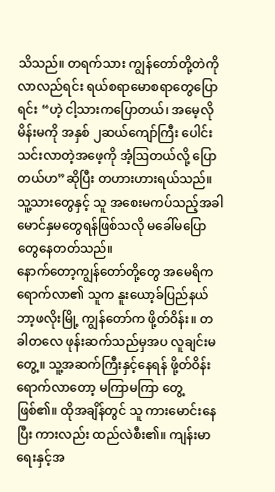သိသည်။ တရက်သား ကျွန်တော်တို့တဲကိုလာလည်ရင်း ရယ်စရာမောစရာတွေပြောရင်း “ဟဲ့ ငါ့သားကပြောတယ်၊ အမေ့လိုမိန်းမကို အနှစ် ၂ဆယ်ကျော်ကြီး ပေါင်းသင်းလာတဲ့အဖေ့ကို အံ့ဩတယ်လို့ ပြောတယ်ဟ”ဆိုပြီး တဟားဟားရယ်သည်။ သူ့သားတွေနှင့် သူ အစေးမကပ်သည့်အခါ မောင်နှမတွေရန်ဖြစ်သလို မခေါ်မပြောတွေနေတတ်သည်။
နောက်တော့ကျွန်တော်တို့တွေ အမေရိကရောက်လာ၏ သူက နူးယော့ခ်ပြည်နယ် ဘာ့ဖလိုးမြို့ ကျွန်တော်က ဖို့တ်ဝိန်း။ တခါတလေ ဖုန်းဆက်သည်မှအပ လူချင်းမတွေ့။ သူ့အဆက်ကြီးနှင့်နေရန် ဖို့တ်ဝိန်းရောက်လာတော့ မကြာမကြာ တွေ့ဖြစ်၏။ ထိုအချိန်တွင် သူ ကားမောင်းနေပြီး ကားလည်း ထည်လဲစီး၏။ ကျန်းမာရေးနှင့်အ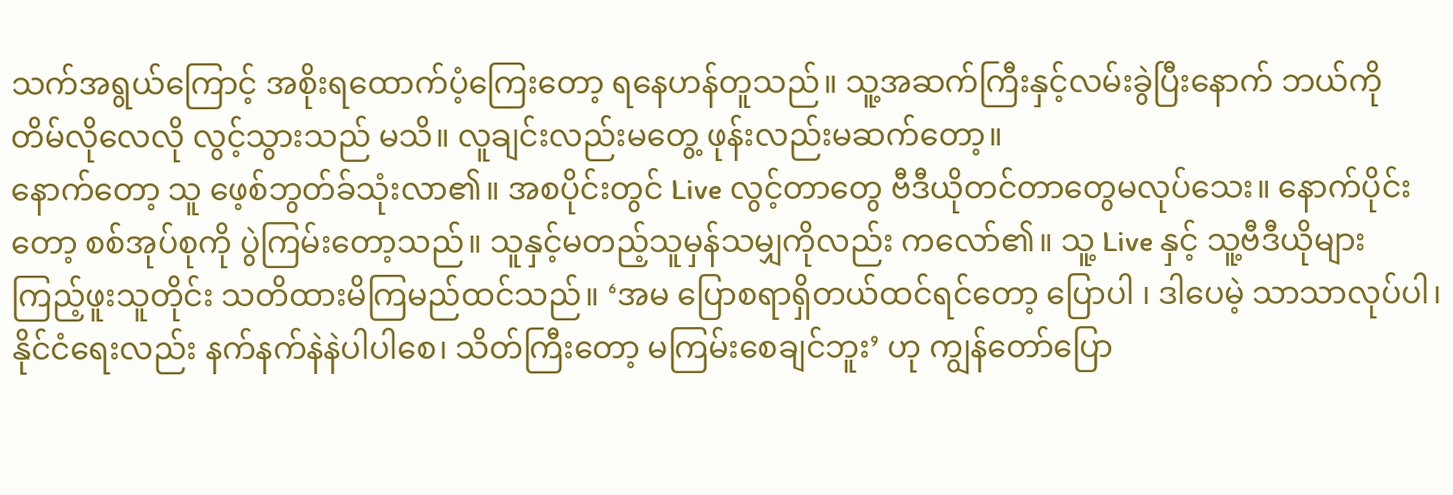သက်အရွယ်ကြောင့် အစိုးရထောက်ပံ့ကြေးတော့ ရနေဟန်တူသည်။ သူ့အဆက်ကြီးနှင့်လမ်းခွဲပြီးနောက် ဘယ်ကို တိမ်လိုလေလို လွင့်သွားသည် မသိ။ လူချင်းလည်းမတွေ့ ဖုန်းလည်းမဆက်တော့။
နောက်တော့ သူ ဖေ့စ်ဘွတ်ခ်သုံးလာ၏။ အစပိုင်းတွင် Live လွင့်တာတွေ ဗီဒီယိုတင်တာတွေမလုပ်သေး။ နောက်ပိုင်းတော့ စစ်အုပ်စုကို ပွဲကြမ်းတော့သည်။ သူနှင့်မတည့်သူမှန်သမျှကိုလည်း ကလော်၏။ သူ့ Live နှင့် သူ့ဗီဒီယိုများ ကြည့်ဖူးသူတိုင်း သတိထားမိကြမည်ထင်သည်။ ‘အမ ပြောစရာရှိတယ်ထင်ရင်တော့ ပြောပါ ၊ ဒါပေမဲ့ သာသာလုပ်ပါ၊ နိုင်ငံရေးလည်း နက်နက်နဲနဲပါပါစေ၊ သိတ်ကြီးတော့ မကြမ်းစေချင်ဘူး’ ဟု ကျွန်တော်ပြော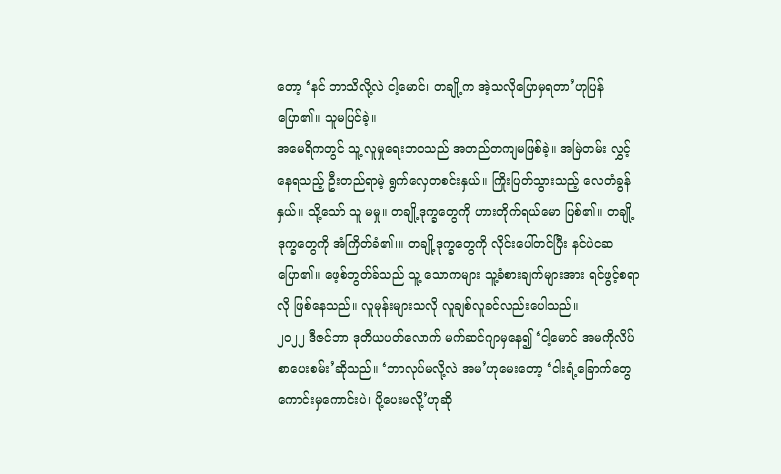တော့ ‘နင် ဘာသိလို့လဲ ငါ့မောင်၊ တချို့က အဲ့သလိုပြောမှရတာ’ဟုပြန်ပြော၏။ သူမပြင်ခဲ့။
အမေရိကတွင် သူ့ လူမှုရေးဘဝသည် အတည်တကျမဖြစ်ခဲ့။ အမြဲတမ်း လွှင့်နေရသည့် ဦးတည်ရာမဲ့ ရွက်လှေတစင်းနှယ်။ ကြိုးပြတ်သွားသည့် လေတံခွန်နှယ်။ သို့သော် သူ မမှု။ တချို့ဒုက္ခတွေကို ဟားတိုက်ရယ်မော ပြစ်၏။ တချို့ဒုက္ခတွေကို အံကြိတ်ခံ၏၊။ တချို့ဒုက္ခတွေကို လိုင်းပေါ်တင်ပြီး နင်ပဲငဆပြော၏။ ဖေ့စ်ဘွတ်ခ်သည် သူ့ သောကများ သူ့ခံစားချက်များအား ရင်ဖွင့်စရာလို ဖြစ်နေသည်။ လူမုန်းများသလို လူချစ်လူခင်လည်းပေါသည်။
၂၀၂၂ ဒီဇင်ဘာ ဒုတိယပတ်လောက် မက်ဆင်ဂျာမှနေ၍ ‘ငါ့မောင် အမကိုလိပ်စာပေးစမ်း’ဆိုသည်။ ‘ဘာလုပ်မလို့လဲ အမ’ဟုမေးတော့ ‘ငါးရံ့ခြောက်တွေ ကောင်းမှကောင်းပဲ၊ ပို့ပေးမလို့’ဟုဆို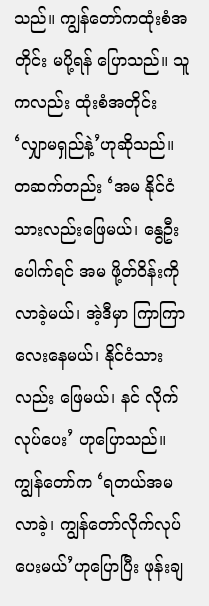သည်။ ကျွန်တော်ကထုံးစံအတိုင်း မပို့ရန် ပြောသည်။ သူကလည်း ထုံးစံအတိုင်း ‘လျှာမရှည်နဲ့’ဟုဆိုသည်။ တဆက်တည်း ‘အမ နိုင်ငံသားလည်းဖြေမယ်၊ နွေဦးပေါက်ရင် အမ ဖို့တ်ဝိန်းကို လာခဲ့မယ်၊ အဲ့ဒီမှာ ကြာကြာလေးနေမယ်၊ နိုင်ငံသားလည်း ဖြေမယ်၊ နင် လိုက်လုပ်ပေး’ ဟုပြောသည်။ ကျွန်တော်က ‘ရတယ်အမ လာခဲ့၊ ကျွန်တော်လိုက်လုပ်ပေးမယ်’ဟုပြောပြီး ဖုန်းချ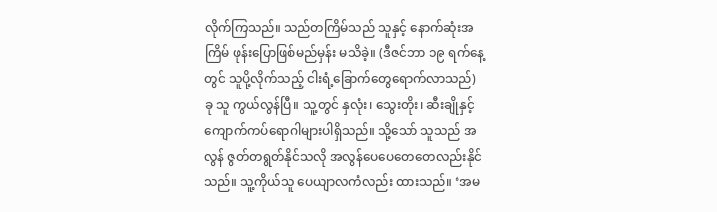လိုက်ကြသည်။ သည်တကြိမ်သည် သူနှင့် နောက်ဆုံးအကြိမ် ဖုန်းပြောဖြစ်မည်မှန်း မသိခဲ့။ (ဒီဇင်ဘာ ၁၉ ရက်နေ့တွင် သူပို့လိုက်သည့် ငါးရံ့ခြောက်တွေရောက်လာသည်)
ခု သူ ကွယ်လွန်ပြီ။ သူ့တွင် နှလုံး၊ သွေးတိုး၊ ဆီးချိုနှင့် ကျောက်ကပ်ရောဂါများပါရှိသည်။ သို့သော် သူသည် အလွန် ဇွတ်တရွတ်နိုင်သလို အလွန်ပေပေတေတေလည်းနိုင်သည်။ သူ့ကိုယ်သူ ပေယျာလကံလည်း ထားသည်။ ‘အမ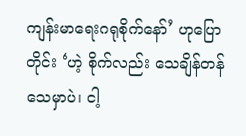ကျန်းမာရေးဂရုစိုက်နော်’ ဟုပြောတိုင်း ‘ဟဲ့ စိုက်လည်း သေချိန်တန်သေမှာပဲ၊ ငါ့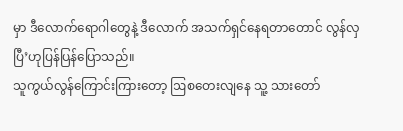မှာ ဒီလောက်ရောဂါတွေနဲ့ ဒီလောက် အသက်ရှင်နေရတာတောင် လွန်လှပြီ’ဟုပြန်ပြန်ပြောသည်။
သူကွယ်လွန်ကြောင်းကြားတော့ ဩစတေးလျနေ သူ့ သားတော်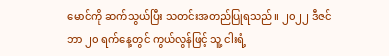မောင်ကို ဆက်သွယ်ပြီး သတင်းအတည်ပြုရသည်။ ၂၀၂၂ ဒီဇင်ဘာ ၂၀ ရက်နေ့တွင် ကွယ်လွန်ဖြင့် သူ့ ငါးရံ့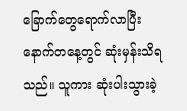ခြောက်တွေရောက်လာပြီး နောက်တနေ့တွင် ဆုံးမှန်းသိရသည်။ သူကား ဆုံးပါးသွားခဲ့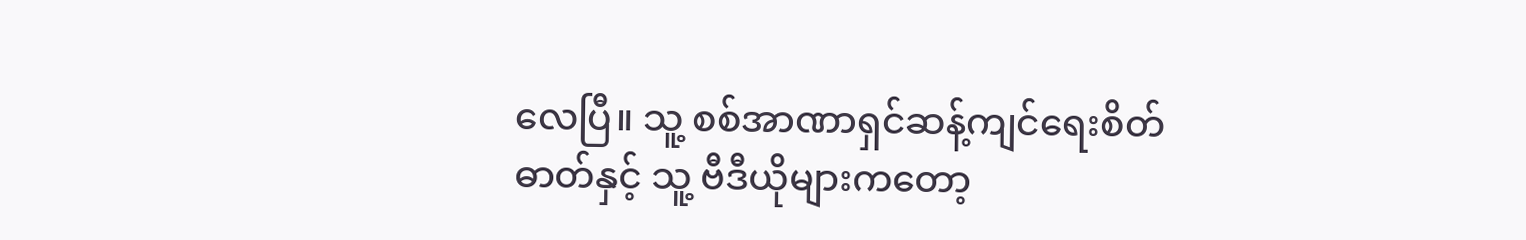လေပြီ။ သူ့ စစ်အာဏာရှင်ဆန့်ကျင်ရေးစိတ်ဓာတ်နှင့် သူ့ ဗီဒီယိုများကတော့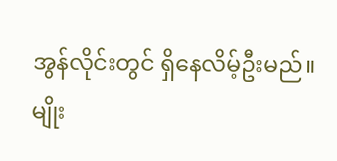အွန်လိုင်းတွင် ရှိနေလိမ့်ဦးမည်။
မျိုး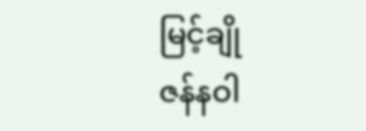မြင့်ချို
ဇန်နဝါ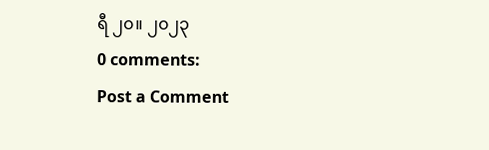ရီ ၂၀။ ၂၀၂၃
0 comments:
Post a Comment